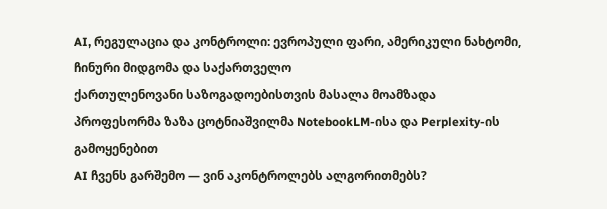AI, რეგულაცია და კონტროლი: ევროპული ფარი, ამერიკული ნახტომი, ჩინური მიდგომა და საქართველო
ქართულენოვანი საზოგადოებისთვის მასალა მოამზადა
პროფესორმა ზაზა ცოტნიაშვილმა NotebookLM-ისა და Perplexity-ის გამოყენებით
AI ჩვენს გარშემო — ვინ აკონტროლებს ალგორითმებს?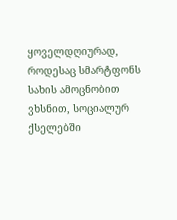ყოველდღიურად, როდესაც სმარტფონს სახის ამოცნობით ვხსნით, სოციალურ ქსელებში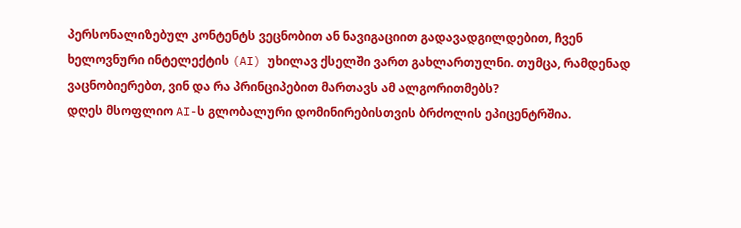პერსონალიზებულ კონტენტს ვეცნობით ან ნავიგაციით გადავადგილდებით, ჩვენ ხელოვნური ინტელექტის (AI) უხილავ ქსელში ვართ გახლართულნი. თუმცა, რამდენად ვაცნობიერებთ, ვინ და რა პრინციპებით მართავს ამ ალგორითმებს?
დღეს მსოფლიო AI-ს გლობალური დომინირებისთვის ბრძოლის ეპიცენტრშია.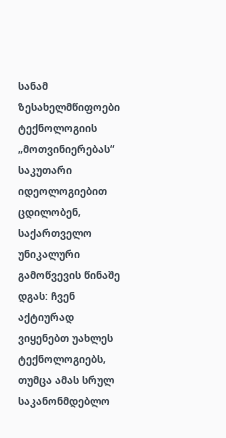სანამ ზესახელმწიფოები ტექნოლოგიის „მოთვინიერებას“ საკუთარი იდეოლოგიებით ცდილობენ, საქართველო უნიკალური გამოწვევის წინაშე დგას: ჩვენ აქტიურად ვიყენებთ უახლეს ტექნოლოგიებს, თუმცა ამას სრულ საკანონმდებლო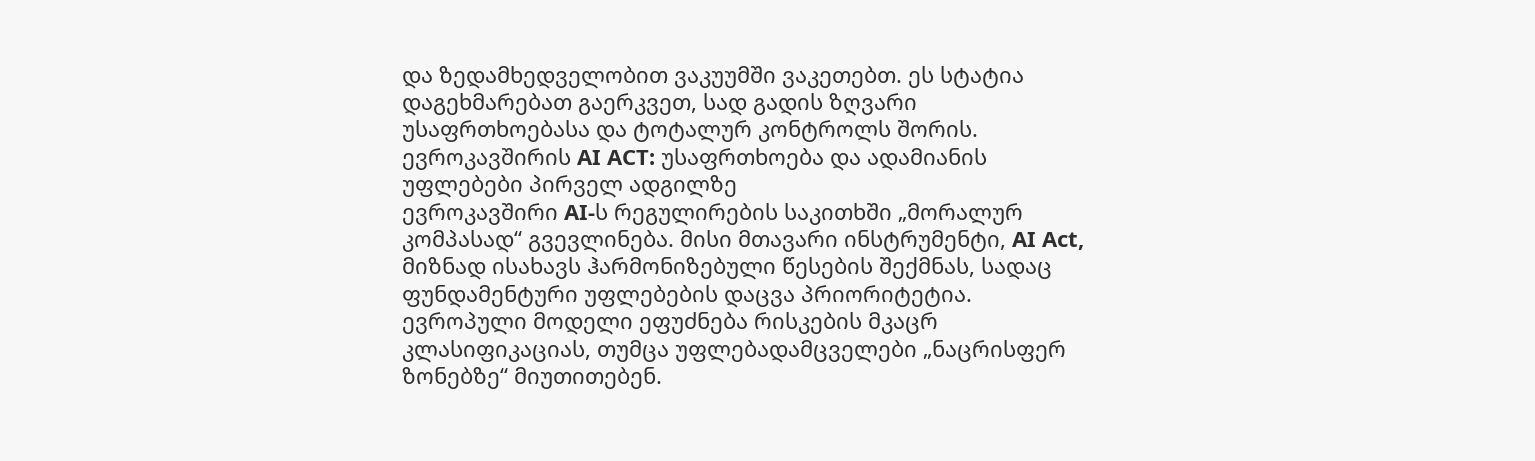და ზედამხედველობით ვაკუუმში ვაკეთებთ. ეს სტატია დაგეხმარებათ გაერკვეთ, სად გადის ზღვარი უსაფრთხოებასა და ტოტალურ კონტროლს შორის.
ევროკავშირის AI ACT: უსაფრთხოება და ადამიანის უფლებები პირველ ადგილზე
ევროკავშირი AI-ს რეგულირების საკითხში „მორალურ კომპასად“ გვევლინება. მისი მთავარი ინსტრუმენტი, AI Act, მიზნად ისახავს ჰარმონიზებული წესების შექმნას, სადაც ფუნდამენტური უფლებების დაცვა პრიორიტეტია. ევროპული მოდელი ეფუძნება რისკების მკაცრ კლასიფიკაციას, თუმცა უფლებადამცველები „ნაცრისფერ ზონებზე“ მიუთითებენ.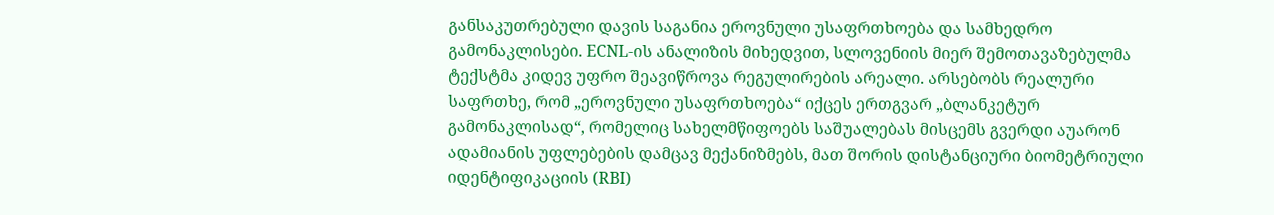განსაკუთრებული დავის საგანია ეროვნული უსაფრთხოება და სამხედრო გამონაკლისები. ECNL-ის ანალიზის მიხედვით, სლოვენიის მიერ შემოთავაზებულმა ტექსტმა კიდევ უფრო შეავიწროვა რეგულირების არეალი. არსებობს რეალური საფრთხე, რომ „ეროვნული უსაფრთხოება“ იქცეს ერთგვარ „ბლანკეტურ გამონაკლისად“, რომელიც სახელმწიფოებს საშუალებას მისცემს გვერდი აუარონ ადამიანის უფლებების დამცავ მექანიზმებს, მათ შორის დისტანციური ბიომეტრიული იდენტიფიკაციის (RBI)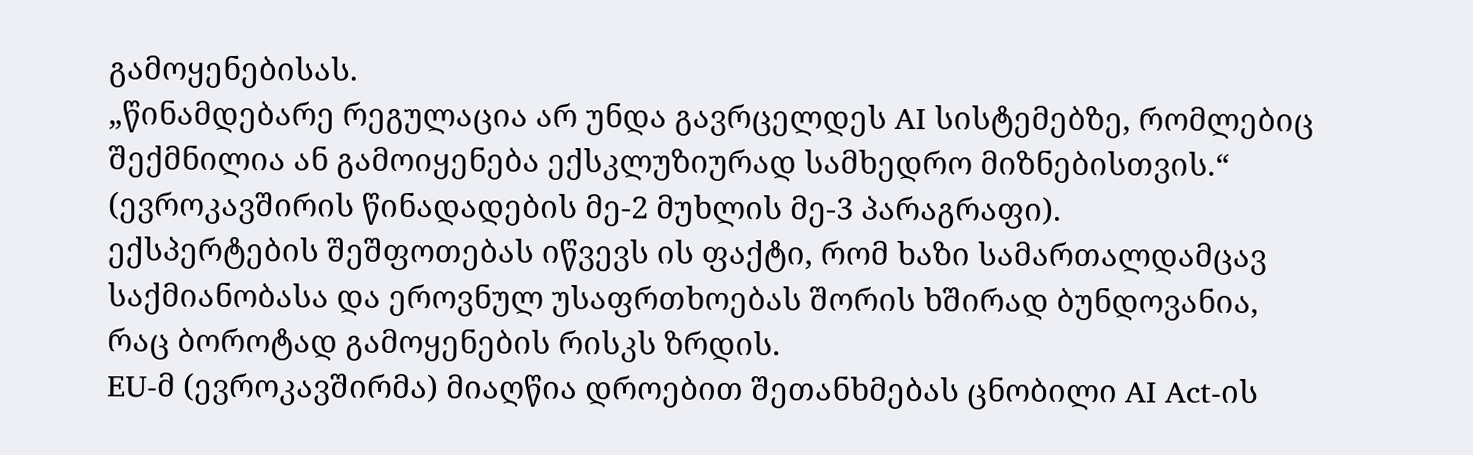გამოყენებისას.
„წინამდებარე რეგულაცია არ უნდა გავრცელდეს AI სისტემებზე, რომლებიც შექმნილია ან გამოიყენება ექსკლუზიურად სამხედრო მიზნებისთვის.“ (ევროკავშირის წინადადების მე-2 მუხლის მე-3 პარაგრაფი).
ექსპერტების შეშფოთებას იწვევს ის ფაქტი, რომ ხაზი სამართალდამცავ საქმიანობასა და ეროვნულ უსაფრთხოებას შორის ხშირად ბუნდოვანია, რაც ბოროტად გამოყენების რისკს ზრდის.
EU-მ (ევროკავშირმა) მიაღწია დროებით შეთანხმებას ცნობილი AI Act-ის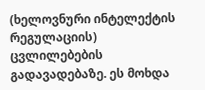(ხელოვნური ინტელექტის რეგულაციის) ცვლილებების გადავადებაზე. ეს მოხდა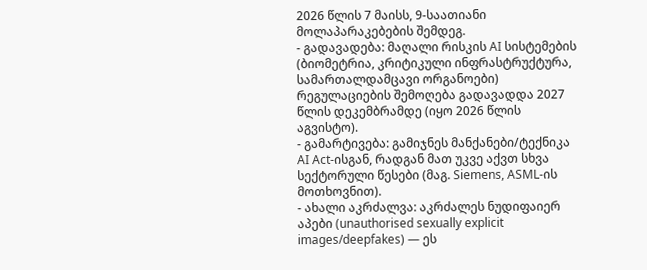2026 წლის 7 მაისს, 9-საათიანი მოლაპარაკებების შემდეგ.
- გადავადება: მაღალი რისკის AI სისტემების (ბიომეტრია, კრიტიკული ინფრასტრუქტურა, სამართალდამცავი ორგანოები) რეგულაციების შემოღება გადავადდა 2027 წლის დეკემბრამდე (იყო 2026 წლის აგვისტო).
- გამარტივება: გამიჯნეს მანქანები/ტექნიკა AI Act-ისგან, რადგან მათ უკვე აქვთ სხვა სექტორული წესები (მაგ. Siemens, ASML-ის მოთხოვნით).
- ახალი აკრძალვა: აკრძალეს ნუდიფაიერ აპები (unauthorised sexually explicit images/deepfakes) — ეს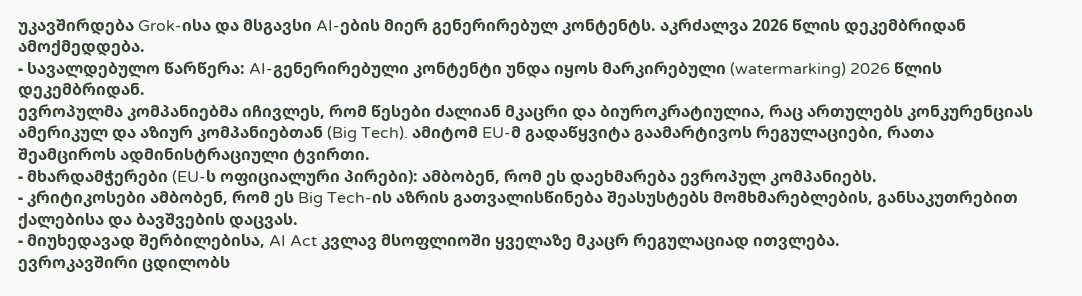უკავშირდება Grok-ისა და მსგავსი AI-ების მიერ გენერირებულ კონტენტს. აკრძალვა 2026 წლის დეკემბრიდან ამოქმედდება.
- სავალდებულო წარწერა: AI-გენერირებული კონტენტი უნდა იყოს მარკირებული (watermarking) 2026 წლის დეკემბრიდან.
ევროპულმა კომპანიებმა იჩივლეს, რომ წესები ძალიან მკაცრი და ბიუროკრატიულია, რაც ართულებს კონკურენციას ამერიკულ და აზიურ კომპანიებთან (Big Tech). ამიტომ EU-მ გადაწყვიტა გაამარტივოს რეგულაციები, რათა შეამციროს ადმინისტრაციული ტვირთი.
- მხარდამჭერები (EU-ს ოფიციალური პირები): ამბობენ, რომ ეს დაეხმარება ევროპულ კომპანიებს.
- კრიტიკოსები ამბობენ, რომ ეს Big Tech-ის აზრის გათვალისწინება შეასუსტებს მომხმარებლების, განსაკუთრებით ქალებისა და ბავშვების დაცვას.
- მიუხედავად შერბილებისა, AI Act კვლავ მსოფლიოში ყველაზე მკაცრ რეგულაციად ითვლება.
ევროკავშირი ცდილობს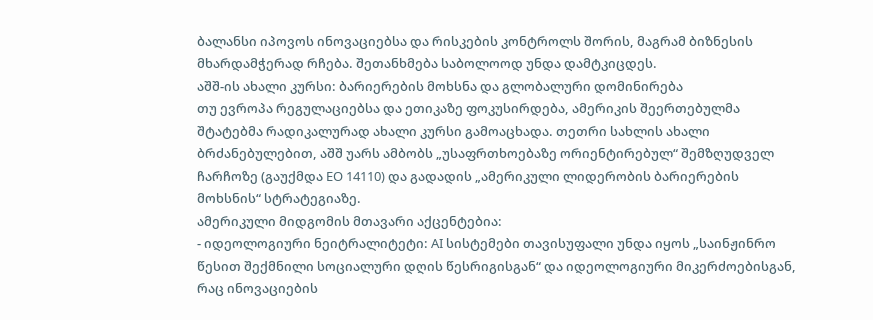ბალანსი იპოვოს ინოვაციებსა და რისკების კონტროლს შორის, მაგრამ ბიზნესის მხარდამჭერად რჩება. შეთანხმება საბოლოოდ უნდა დამტკიცდეს.
აშშ-ის ახალი კურსი: ბარიერების მოხსნა და გლობალური დომინირება
თუ ევროპა რეგულაციებსა და ეთიკაზე ფოკუსირდება, ამერიკის შეერთებულმა შტატებმა რადიკალურად ახალი კურსი გამოაცხადა. თეთრი სახლის ახალი ბრძანებულებით, აშშ უარს ამბობს „უსაფრთხოებაზე ორიენტირებულ“ შემზღუდველ ჩარჩოზე (გაუქმდა EO 14110) და გადადის „ამერიკული ლიდერობის ბარიერების მოხსნის“ სტრატეგიაზე.
ამერიკული მიდგომის მთავარი აქცენტებია:
- იდეოლოგიური ნეიტრალიტეტი: AI სისტემები თავისუფალი უნდა იყოს „საინჟინრო წესით შექმნილი სოციალური დღის წესრიგისგან“ და იდეოლოგიური მიკერძოებისგან, რაც ინოვაციების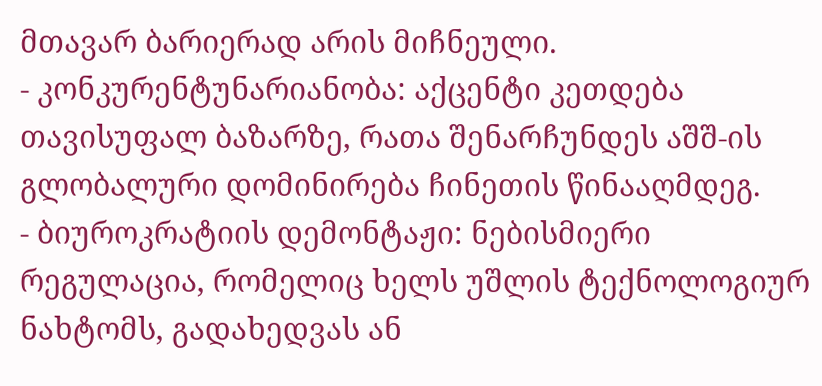მთავარ ბარიერად არის მიჩნეული.
- კონკურენტუნარიანობა: აქცენტი კეთდება თავისუფალ ბაზარზე, რათა შენარჩუნდეს აშშ-ის გლობალური დომინირება ჩინეთის წინააღმდეგ.
- ბიუროკრატიის დემონტაჟი: ნებისმიერი რეგულაცია, რომელიც ხელს უშლის ტექნოლოგიურ ნახტომს, გადახედვას ან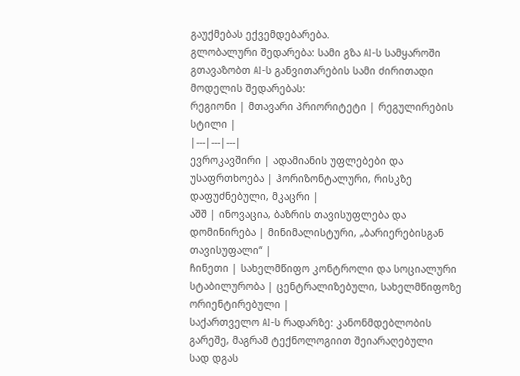გაუქმებას ექვემდებარება.
გლობალური შედარება: სამი გზა AI-ს სამყაროში
გთავაზობთ AI-ს განვითარების სამი ძირითადი მოდელის შედარებას:
რეგიონი | მთავარი პრიორიტეტი | რეგულირების სტილი |
|---|---|---|
ევროკავშირი | ადამიანის უფლებები და უსაფრთხოება | ჰორიზონტალური, რისკზე დაფუძნებული, მკაცრი |
აშშ | ინოვაცია, ბაზრის თავისუფლება და დომინირება | მინიმალისტური, „ბარიერებისგან თავისუფალი“ |
ჩინეთი | სახელმწიფო კონტროლი და სოციალური სტაბილურობა | ცენტრალიზებული, სახელმწიფოზე ორიენტირებული |
საქართველო AI-ს რადარზე: კანონმდებლობის გარეშე, მაგრამ ტექნოლოგიით შეიარაღებული
სად დგას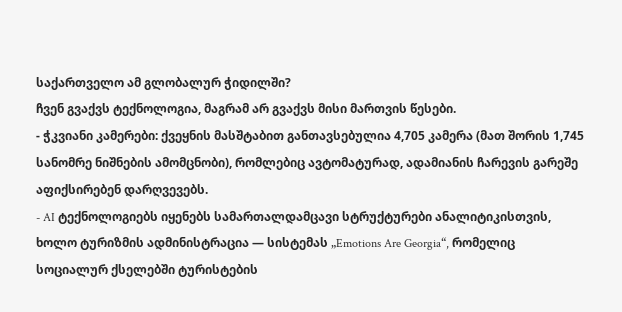საქართველო ამ გლობალურ ჭიდილში?
ჩვენ გვაქვს ტექნოლოგია, მაგრამ არ გვაქვს მისი მართვის წესები.
- ჭკვიანი კამერები: ქვეყნის მასშტაბით განთავსებულია 4,705 კამერა (მათ შორის 1,745 სანომრე ნიშნების ამომცნობი), რომლებიც ავტომატურად, ადამიანის ჩარევის გარეშე აფიქსირებენ დარღვევებს.
- AI ტექნოლოგიებს იყენებს სამართალდამცავი სტრუქტურები ანალიტიკისთვის, ხოლო ტურიზმის ადმინისტრაცია — სისტემას „Emotions Are Georgia“, რომელიც სოციალურ ქსელებში ტურისტების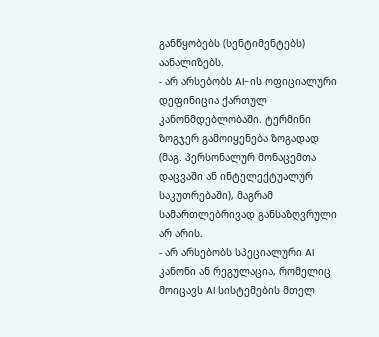განწყობებს (სენტიმენტებს) აანალიზებს.
- არ არსებობს AI-ის ოფიციალური დეფინიცია ქართულ კანონმდებლობაში. ტერმინი ზოგჯერ გამოიყენება ზოგადად (მაგ. პერსონალურ მონაცემთა დაცვაში ან ინტელექტუალურ საკუთრებაში), მაგრამ სამართლებრივად განსაზღვრული არ არის.
- არ არსებობს სპეციალური AI კანონი ან რეგულაცია, რომელიც მოიცავს AI სისტემების მთელ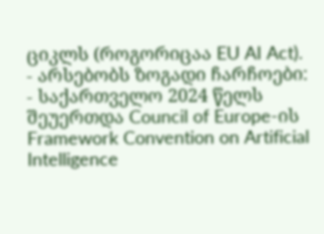ციკლს (როგორიცაა EU AI Act).
- არსებობს ზოგადი ჩარჩოები:
- საქართველო 2024 წელს შეუერთდა Council of Europe-ის Framework Convention on Artificial Intelligence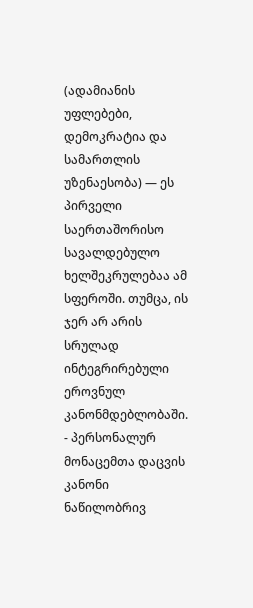(ადამიანის უფლებები, დემოკრატია და სამართლის უზენაესობა) — ეს პირველი საერთაშორისო სავალდებულო ხელშეკრულებაა ამ სფეროში. თუმცა, ის ჯერ არ არის სრულად ინტეგრირებული ეროვნულ კანონმდებლობაში.
- პერსონალურ მონაცემთა დაცვის კანონი ნაწილობრივ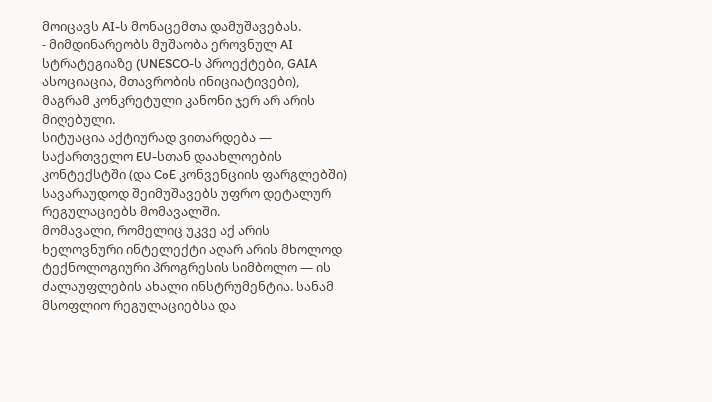მოიცავს AI-ს მონაცემთა დამუშავებას.
- მიმდინარეობს მუშაობა ეროვნულ AI სტრატეგიაზე (UNESCO-ს პროექტები, GAIA ასოციაცია, მთავრობის ინიციატივები), მაგრამ კონკრეტული კანონი ჯერ არ არის მიღებული.
სიტუაცია აქტიურად ვითარდება — საქართველო EU-სთან დაახლოების კონტექსტში (და CoE კონვენციის ფარგლებში) სავარაუდოდ შეიმუშავებს უფრო დეტალურ რეგულაციებს მომავალში.
მომავალი, რომელიც უკვე აქ არის
ხელოვნური ინტელექტი აღარ არის მხოლოდ ტექნოლოგიური პროგრესის სიმბოლო — ის ძალაუფლების ახალი ინსტრუმენტია. სანამ მსოფლიო რეგულაციებსა და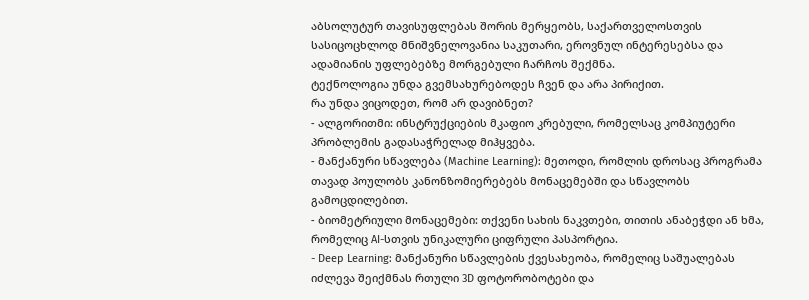აბსოლუტურ თავისუფლებას შორის მერყეობს, საქართველოსთვის სასიცოცხლოდ მნიშვნელოვანია საკუთარი, ეროვნულ ინტერესებსა და ადამიანის უფლებებზე მორგებული ჩარჩოს შექმნა.
ტექნოლოგია უნდა გვემსახურებოდეს ჩვენ და არა პირიქით.
რა უნდა ვიცოდეთ, რომ არ დავიბნეთ?
- ალგორითმი: ინსტრუქციების მკაფიო კრებული, რომელსაც კომპიუტერი პრობლემის გადასაჭრელად მიჰყვება.
- მანქანური სწავლება (Machine Learning): მეთოდი, რომლის დროსაც პროგრამა თავად პოულობს კანონზომიერებებს მონაცემებში და სწავლობს გამოცდილებით.
- ბიომეტრიული მონაცემები: თქვენი სახის ნაკვთები, თითის ანაბეჭდი ან ხმა, რომელიც AI-სთვის უნიკალური ციფრული პასპორტია.
- Deep Learning: მანქანური სწავლების ქვესახეობა, რომელიც საშუალებას იძლევა შეიქმნას რთული 3D ფოტორობოტები და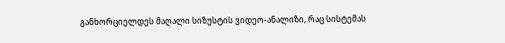განხორციელდეს მაღალი სიზუსტის ვიდეო-ანალიზი, რაც სისტემას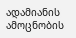ადამიანის ამოცნობის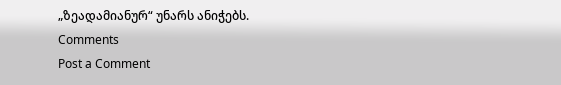„ზეადამიანურ“ უნარს ანიჭებს.
Comments
Post a Comment